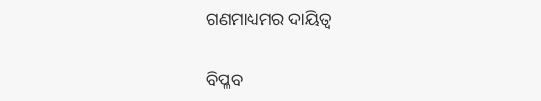ଗଣମାଧ୍ୟମର ଦାୟିତ୍ୱ

ବିପ୍ଳବ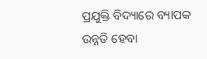ପ୍ରଯୁକ୍ତି ବିଦ୍ୟାରେ ବ୍ୟାପକ ଉନ୍ନତି ହେବା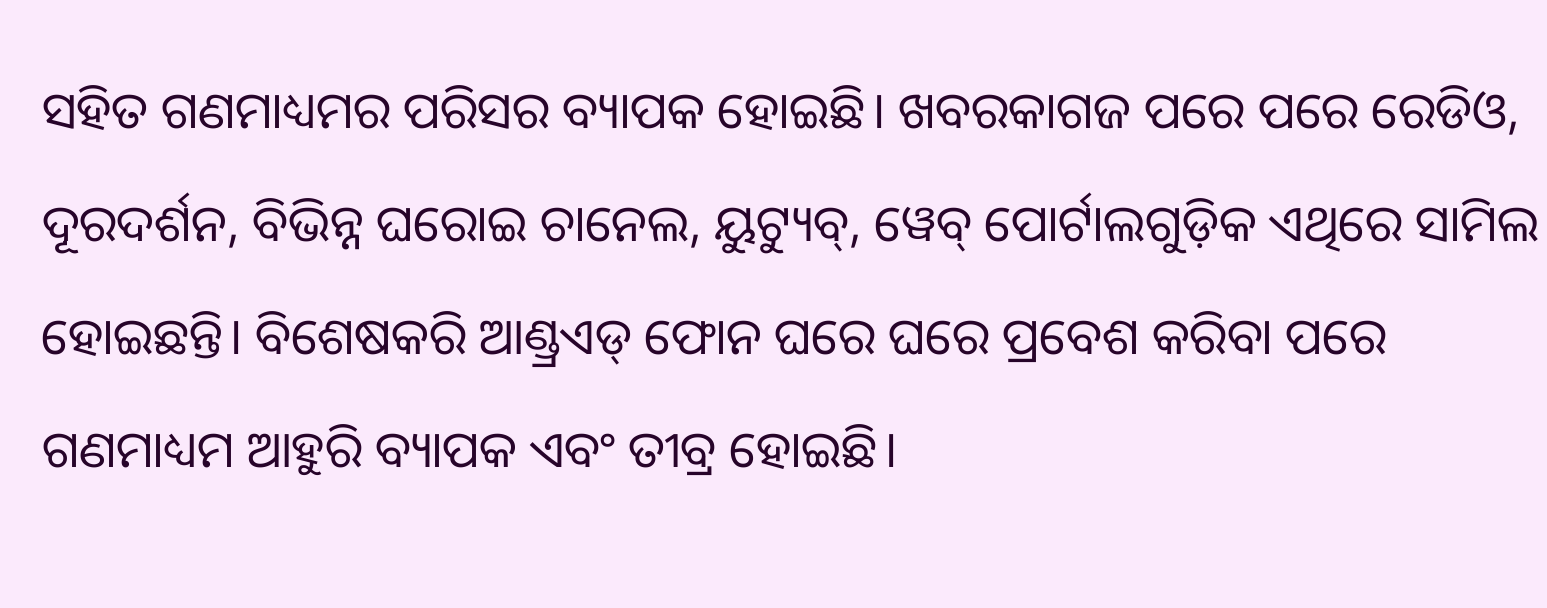ସହିତ ଗଣମାଧ୍ୟମର ପରିସର ବ୍ୟାପକ ହୋଇଛି। ଖବରକାଗଜ ପରେ ପରେ ରେଡିଓ, ଦୂରଦର୍ଶନ, ବିଭିନ୍ନ ଘରୋଇ ଚାନେଲ, ୟୁଟ୍ୟୁବ୍‌, ୱେବ୍‌ ପୋର୍ଟାଲଗୁଡ଼ିକ ଏଥିରେ ସାମିଲ ହୋଇଛନ୍ତି। ବିଶେଷକରି ଆଣ୍ଡ୍ରଏଡ୍‌ ଫୋନ ଘରେ ଘରେ ପ୍ରବେଶ କରିବା ପରେ ଗଣମାଧ୍ୟମ ଆହୁରି ବ୍ୟାପକ ଏବଂ ତୀବ୍ର ହୋଇଛି।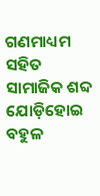ଗଣମାଧ୍ୟମ ସହିତ ସାମାଜିକ ଶବ୍ଦ ଯୋଡ଼ିହୋଇ ବହୁଳ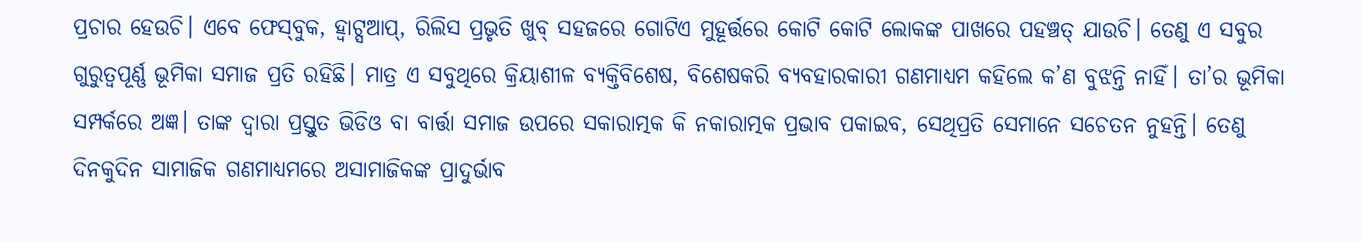ପ୍ରଚାର ହେଉଚି। ଏବେ ଫେସ୍‌ବୁକ, ହ୍ବାଟ୍ସଆପ୍‌, ରିଲିସ ପ୍ରଭୃତି ଖୁବ୍‌ ସହଜରେ ଗୋଟିଏ ମୁହୂର୍ତ୍ତରେ କୋଟି କୋଟି ଲୋକଙ୍କ ପାଖରେ ପହଞ୍ଚତ୍ ଯାଉଚି। ତେଣୁ ଏ ସବୁର ଗୁରୁତ୍ୱପୂର୍ଣ୍ଣ ଭୂମିକା ସମାଜ ପ୍ରତି ରହିଛି। ମାତ୍ର ଏ ସବୁଥିରେ କ୍ରିୟାଶୀଳ ବ୍ୟକ୍ତିବିଶେଷ, ବିଶେଷକରି ବ୍ୟବହାରକାରୀ ଗଣମାଧ୍ୟମ କହିଲେ କ’ଣ ବୁଝନ୍ତି ନାହିଁ। ତା’ର ଭୂମିକା ସମ୍ପର୍କରେ ଅଜ୍ଞ। ତାଙ୍କ ଦ୍ବାରା ପ୍ରସ୍ତୁତ ଭିଡିଓ ବା ବାର୍ତ୍ତା ସମାଜ ଉପରେ ସକାରାତ୍ମକ କି ନକାରାତ୍ମକ ପ୍ରଭାବ ପକାଇବ, ସେଥିପ୍ରତି ସେମାନେ ସଚେତନ ନୁହନ୍ତି। ତେଣୁ ଦିନକୁଦିନ ସାମାଜିକ ଗଣମାଧ୍ୟମରେ ଅସାମାଜିକଙ୍କ ପ୍ରାଦୁର୍ଭାବ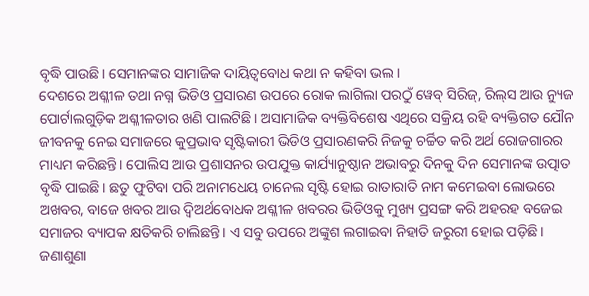ବୃଦ୍ଧି ପାଉଛି। ସେମାନଙ୍କର ସାମାଜିକ ଦାୟିତ୍ୱବୋଧ କଥା ନ କହିବା ଭଲ।
ଦେଶରେ ଅଶ୍ଳୀଳ ତଥା ନଗ୍ନ ଭିଡିଓ ପ୍ରସାରଣ ଉପରେ ରୋକ ଲାଗିଲା ପରଠୁଁ ୱେବ୍‌ ସିରିଜ୍‌, ରିଲ୍‌ସ ଆଉ ନ୍ୟୁଜ ପୋର୍ଟାଲଗୁଡ଼ିକ ଅଶ୍ଳୀଳତାର ଖଣି ପାଲଟିଛି। ଅସାମାଜିକ ବ୍ୟକ୍ତିବିଶେଷ ଏଥିରେ ସକ୍ରିୟ ରହି ବ୍ୟକ୍ତିଗତ ଯୌନ ଜୀବନକୁ ନେଇ ସମାଜରେ କୁପ୍ରଭାବ ସୃଷ୍ଟିକାରୀ ଭିଡିଓ ପ୍ରସାରଣକରି ନିଜକୁ ଚର୍ଚ୍ଚିତ କରି ଅର୍ଥ ରୋଜଗାରର ମାଧ୍ୟମ କରିଛନ୍ତି। ପୋଲିସ ଆଉ ପ୍ରଶାସନର ଉପଯୁକ୍ତ କାର୍ଯ୍ୟାନୁଷ୍ଠାନ ଅଭାବରୁ ଦିନକୁ ଦିନ ସେମାନଙ୍କ ଉତ୍ପାତ ବୃଦ୍ଧି ପାଇଛି। ଛତୁ ଫୁଟିବା ପରି ଅନାମଧେୟ ଚାନେଲ ସୃଷ୍ଟି ହୋଇ ରାତାରାତି ନାମ କମେଇବା ଲୋଭରେ ଅଖବର, ବାଜେ ଖବର ଆଉ ଦ୍ୱିଅର୍ଥବୋଧକ ଅଶ୍ଳୀଳ ଖବରର ଭିଡିଓକୁ ମୁଖ୍ୟ ପ୍ରସଙ୍ଗ କରି ଅହରହ ବଜେଇ ସମାଜର ବ୍ୟାପକ କ୍ଷତିକରି ଚାଲିଛନ୍ତି। ଏ ସବୁ ଉପରେ ଅଙ୍କୁଶ ଲଗାଇବା ନିହାତି ଜରୁରୀ ହୋଇ ପଡ଼ିଛି।
ଜଣାଶୁଣା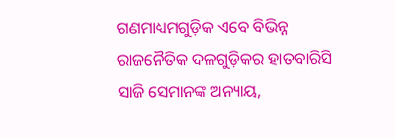ଗଣମାଧ୍ୟମଗୁଡ଼ିକ ଏବେ ବିଭିନ୍ନ ରାଜନୈତିକ ଦଳଗୁଡ଼ିକର ହାତବାରିସି ସାଜି ସେମାନଙ୍କ ଅନ୍ୟାୟ,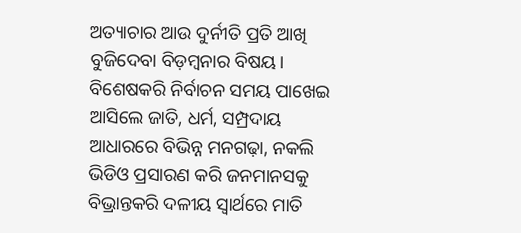ଅତ୍ୟାଚାର ଆଉ ଦୁର୍ନୀତି ପ୍ରତି ଆଖି ବୁଜିଦେବା ବିଡ଼ମ୍ବନାର ବିଷୟ। ବିଶେଷକରି ନିର୍ବାଚନ ସମୟ ପାଖେଇ ଆସିଲେ ଜାତି, ଧର୍ମ, ସମ୍ପ୍ରଦାୟ ଆଧାରରେ ବିଭିନ୍ନ ମନଗଢ଼ା, ନକଲି ଭିଡିଓ ପ୍ରସାରଣ କରି ଜନମାନସକୁ ବିଭ୍ରାନ୍ତକରି ଦଳୀୟ ସ୍ବାର୍ଥରେ ମାତି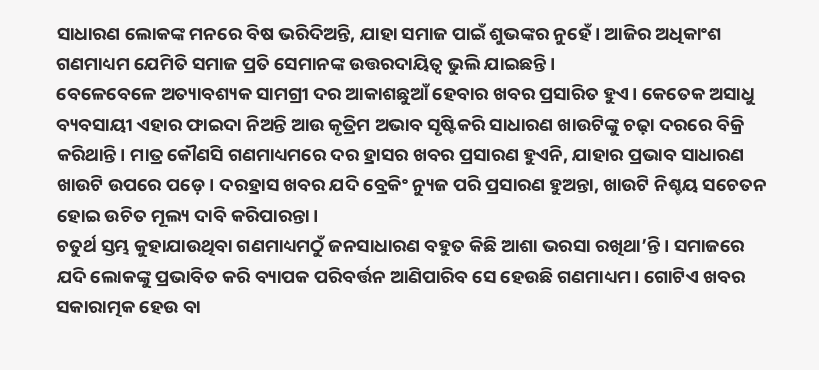ସାଧାରଣ ଲୋକଙ୍କ ମନରେ ବିଷ ଭରିଦିଅନ୍ତି, ଯାହା ସମାଜ ପାଇଁ ଶୁଭଙ୍କର ନୁହେଁ। ଆଜିର ଅଧିକାଂଶ ଗଣମାଧ୍ୟମ ଯେମିତି ସମାଜ ପ୍ରତି ସେମାନଙ୍କ ଉତ୍ତରଦାୟିତ୍ୱ ଭୁଲି ଯାଇଛନ୍ତି।
ବେଳେବେଳେ ଅତ୍ୟାବଶ୍ୟକ ସାମଗ୍ରୀ ଦର ଆକାଶଛୁଆଁ ହେବାର ଖବର ପ୍ରସାରିତ ହୁଏ। କେତେକ ଅସାଧୁ ବ୍ୟବସାୟୀ ଏହାର ଫାଇଦା ନିଅନ୍ତି ଆଉ କୃତ୍ରିମ ଅଭାବ ସୃଷ୍ଟିକରି ସାଧାରଣ ଖାଉଟିଙ୍କୁ ଚଢ଼ା ଦରରେ ବିକ୍ରି କରିଥାନ୍ତି। ମାତ୍ର କୌଣସି ଗଣମାଧ୍ୟମରେ ଦର ହ୍ରାସର ଖବର ପ୍ରସାରଣ ହୁଏନି, ଯାହାର ପ୍ରଭାବ ସାଧାରଣ ଖାଉଟି ଉପରେ ପଡ଼େ। ଦରହ୍ରାସ ଖବର ଯଦି ବ୍ରେକିଂ ନ୍ୟୁଜ ପରି ପ୍ରସାରଣ ହୁଅନ୍ତା, ଖାଉଟି ନିଶ୍ଚୟ ସଚେତନ ହୋଇ ଉଚିତ ମୂଲ୍ୟ ଦାବି କରିପାରନ୍ତା।
ଚତୁର୍ଥ ସ୍ତମ୍ଭ କୁହାଯାଉଥିବା ଗଣମାଧ୍ୟମଠୁଁ ଜନସାଧାରଣ ବହୁତ କିଛି ଆଶା ଭରସା ରଖିଥା’ନ୍ତି। ସମାଜରେ ଯଦି ଲୋକଙ୍କୁ ପ୍ରଭାବିତ କରି ବ୍ୟାପକ ପରିବର୍ତ୍ତନ ଆଣିପାରିବ ସେ ହେଉଛି ଗଣମାଧ୍ୟମ। ଗୋଟିଏ ଖବର ସକାରାତ୍ମକ ହେଉ ବା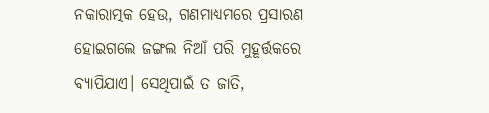ନକାରାତ୍ମକ ହେଉ, ଗଣମାଧ୍ୟମରେ ପ୍ରସାରଣ ହୋଇଗଲେ ଜଙ୍ଗଲ ନିଆଁ ପରି ମୁହୂର୍ତ୍ତକରେ ବ୍ୟାପିଯାଏ। ସେଥିପାଇଁ ତ ଜାତି,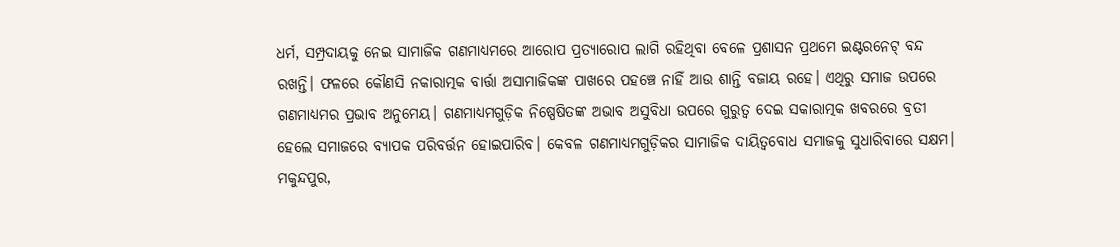ଧର୍ମ, ସମ୍ପ୍ରଦାୟକୁ ନେଇ ସାମାଜିକ ଗଣମାଧ୍ୟମରେ ଆରୋପ ପ୍ରତ୍ୟାରୋପ ଲାଗି ରହିଥିବା ବେଳେ ପ୍ରଶାସନ ପ୍ରଥମେ ଇଣ୍ଟରନେଟ୍‌ ବନ୍ଦ ରଖନ୍ତି। ଫଳରେ କୌଣସି ନକାରାତ୍ମକ ବାର୍ତ୍ତା ଅସାମାଜିକଙ୍କ ପାଖରେ ପହଞ୍ଚେ ନାହିଁ ଆଉ ଶାନ୍ତି ବଜାୟ ରହେ। ଏଥିରୁ ସମାଜ ଉପରେ ଗଣମାଧ୍ୟମର ପ୍ରଭାବ ଅନୁମେୟ। ଗଣମାଧ୍ୟମଗୁଡ଼ିକ ନିଷ୍ପେଷିତଙ୍କ ଅଭାବ ଅସୁବିଧା ଉପରେ ଗୁରୁତ୍ୱ ଦେଇ ସକାରାତ୍ମକ ଖବରରେ ବ୍ରତୀ ହେଲେ ସମାଜରେ ବ୍ୟାପକ ପରିବର୍ତ୍ତନ ହୋଇପାରିବ। କେବଳ ଗଣମାଧ୍ୟମଗୁଡ଼ିକର ସାମାଜିକ ଦାୟିତ୍ୱବୋଧ ସମାଜକୁ ସୁଧାରିବାରେ ସକ୍ଷମ।
ମକୁନ୍ଦପୁର,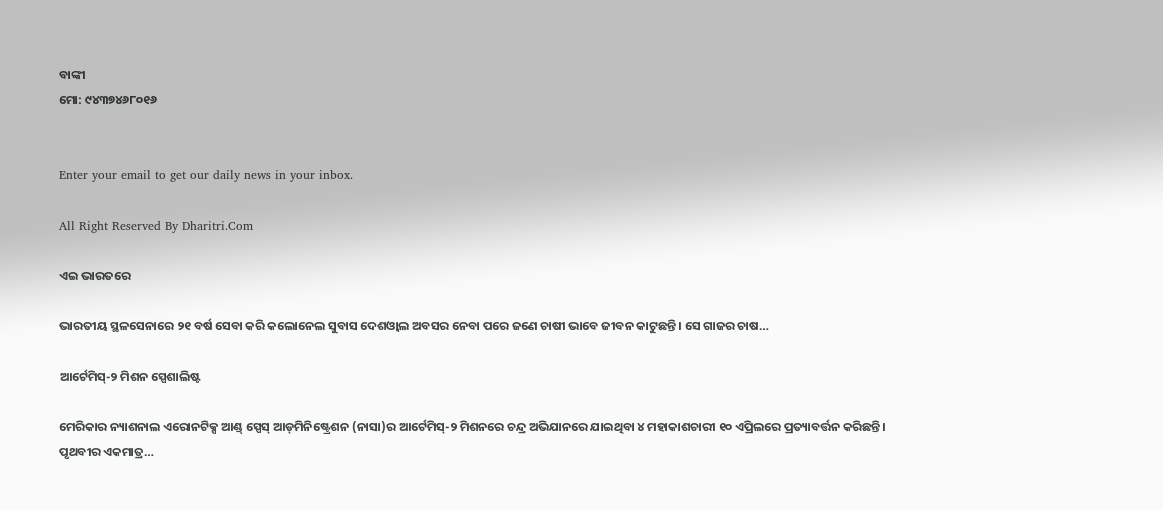ବାଙ୍କୀ
ମୋ: ୯୪୩୭୪୬୮୦୧୬


Enter your email to get our daily news in your inbox.

All Right Reserved By Dharitri.Com

ଏଇ ଭାରତରେ

ଭାରତୀୟ ସ୍ଥଳସେନାରେ ୨୧ ବର୍ଷ ସେବା କରି କଲୋନେଲ ସୁବାସ ଦେଶଓ୍ବାଲ ଅବସର ନେବା ପରେ ଜଣେ ଚାଷୀ ଭାବେ ଜୀବନ କାଟୁଛନ୍ତି। ସେ ଗାଜର ଚାଷ…

ଆର୍ଟେମିସ୍‌-୨ ମିଶନ ସ୍ପେଶାଲିଷ୍ଟ

ମେରିକାର ନ୍ୟାଶନାଲ ଏରୋନଟିକ୍ସ ଆଣ୍ଡ୍‌ ସ୍ପେସ୍‌ ଆଡ୍‌ମିନିଷ୍ଟ୍ରେଶନ (ନାସା)ର ଆର୍ଟେମିସ୍‌-୨ ମିଶନରେ ଚନ୍ଦ୍ର ଅଭିଯାନରେ ଯାଇଥିବା ୪ ମହାକାଶଚାରୀ ୧୦ ଏପ୍ରିଲରେ ପ୍ରତ୍ୟାବର୍ତ୍ତନ କରିଛନ୍ତି। ପୃଥବୀର ଏକମାତ୍ର…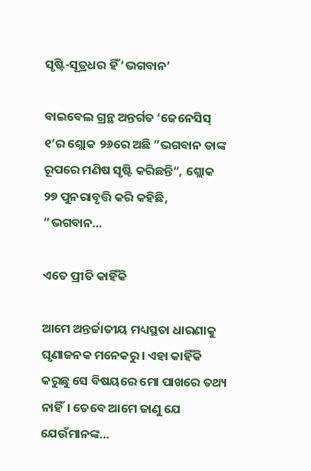ସୃଷ୍ଟି-ସୂତ୍ରଧର ହିଁ ‘ଭଗବାନ’

ବାଇବେଲ ଗ୍ରନ୍ଥ ଅନ୍ତର୍ଗତ ‘ଜେନେସିସ୍‌ ୧’ର ଶ୍ଲୋକ ୨୬ରେ ଅଛି ”ଭଗବାନ ତାଙ୍କ ରୂପରେ ମଣିଷ ସୃଷ୍ଟି କରିଛନ୍ତି“, ଶ୍ଲୋକ ୨୭ ପୁନରାବୃତ୍ତି କରି କହିଛି, ”ଭଗବାନ…

ଏତେ ପ୍ରୀତି କାହିଁକି

ଆମେ ଅନ୍ତର୍ଜାତୀୟ ମଧ୍ୟସ୍ଥତା ଧାରଣାକୁ ଘୃଣାଜନକ ମନେକରୁ। ଏହା କାହିଁକି କରୁଛୁ ସେ ବିଷୟରେ ମୋ ପାଖରେ ତଥ୍ୟ ନାହିଁ। ତେବେ ଆମେ ଜାଣୁ ଯେ ଯେଉଁମାନଙ୍କ…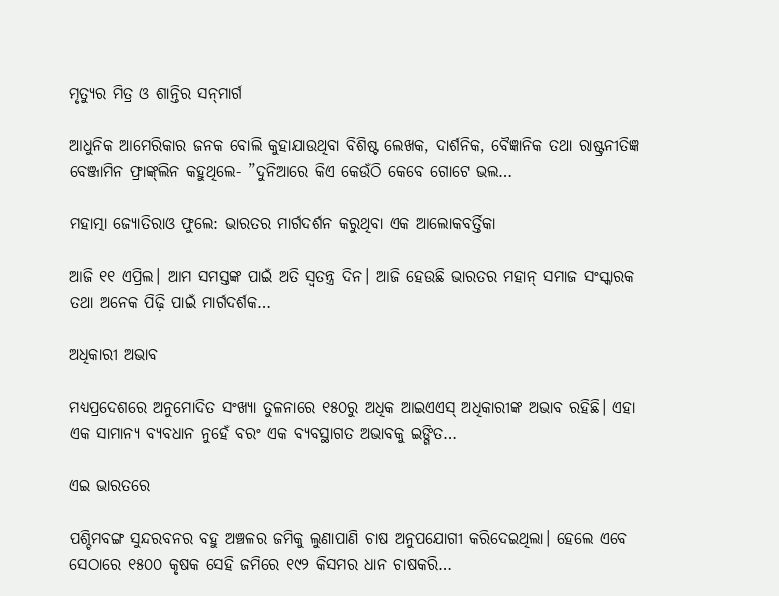ମୃତ୍ୟୁର ମିତ୍ର ଓ ଶାନ୍ତିର ସନ୍‌ମାର୍ଗ

ଆଧୁନିକ ଆମେରିକାର ଜନକ ବୋଲି କୁହାଯାଉଥିବା ବିଶିଷ୍ଟ ଲେଖକ, ଦାର୍ଶନିକ, ବୈଜ୍ଞାନିକ ତଥା ରାଷ୍ଟ୍ରନୀତିଜ୍ଞ ବେଞ୍ଜାମିନ ଫ୍ରାଙ୍କ୍‌ଲିନ କହୁଥିଲେ- ”ଦୁନିଆରେ କିଏ କେଉଁଠି କେବେ ଗୋଟେ ଭଲ…

ମହାତ୍ମା ଜ୍ୟୋତିରାଓ ଫୁଲେ: ଭାରତର ମାର୍ଗଦର୍ଶନ କରୁଥିବା ଏକ ଆଲୋକବର୍ତ୍ତିକା

ଆଜି ୧୧ ଏପ୍ରିଲ। ଆମ ସମସ୍ତଙ୍କ ପାଇଁ ଅତି ସ୍ବତନ୍ତ୍ର ଦିନ। ଆଜି ହେଉଛି ଭାରତର ମହାନ୍‌ ସମାଜ ସଂସ୍କାରକ ତଥା ଅନେକ ପିଢ଼ି ପାଇଁ ମାର୍ଗଦର୍ଶକ…

ଅଧିକାରୀ ଅଭାବ

ମଧ୍ୟପ୍ରଦେଶରେ ଅନୁମୋଦିତ ସଂଖ୍ୟା ତୁଳନାରେ ୧୫୦ରୁ ଅଧିକ ଆଇଏଏସ୍‌ ଅଧିକାରୀଙ୍କ ଅଭାବ ରହିଛି। ଏହା ଏକ ସାମାନ୍ୟ ବ୍ୟବଧାନ ନୁହେଁ ବରଂ ଏକ ବ୍ୟବସ୍ଥାଗତ ଅଭାବକୁ ଇଙ୍ଗିତ…

ଏଇ ଭାରତରେ

ପଶ୍ଚିମବଙ୍ଗ ସୁନ୍ଦରବନର ବହୁ ଅଞ୍ଚଳର ଜମିକୁ ଲୁଣାପାଣି ଚାଷ ଅନୁପଯୋଗୀ କରିଦେଇଥିଲା। ହେଲେ ଏବେ ସେଠାରେ ୧୫୦୦ କୃଷକ ସେହି ଜମିରେ ୧୯୨ କିସମର ଧାନ ଚାଷକରି…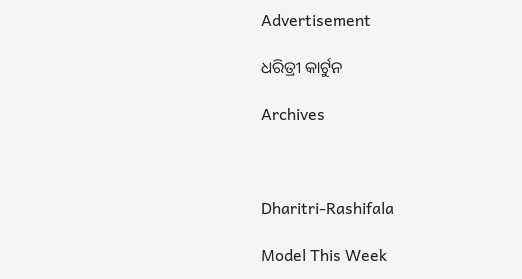Advertisement

ଧରିତ୍ରୀ କାର୍ଟୁନ

Archives



Dharitri-Rashifala

Model This Week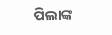ପିଲାଙ୍କ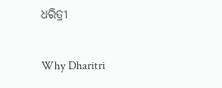ଧରିତ୍ରୀ

Why Dharitri